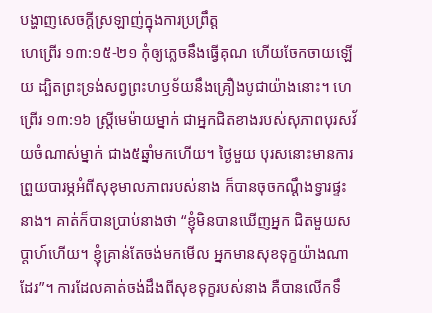បង្ហាញសេចក្តីស្រឡាញ់ក្នុងការប្រព្រឹត្ត
ហេព្រើរ ១៣:១៥-២១ កុំឲ្យភ្លេចនឹងធ្វើគុណ ហើយចែកចាយឡើយ ដ្បិតព្រះទ្រង់សព្វព្រះហឫទ័យនឹងគ្រឿងបូជាយ៉ាងនោះ។ ហេព្រើរ ១៣:១៦ ស្រ្តីមេម៉ាយម្នាក់ ជាអ្នកជិតខាងរបស់សុភាពបុរសវ័យចំណាស់ម្នាក់ ជាង៥ឆ្នាំមកហើយ។ ថ្ងៃមួយ បុរសនោះមានការព្រួយបារម្ភអំពីសុខុមាលភាពរបស់នាង ក៏បានចុចកណ្ដឹងទ្វារផ្ទះនាង។ គាត់ក៏បានប្រាប់នាងថា “ខ្ញុំមិនបានឃើញអ្នក ជិតមួយសប្តាហ៍ហើយ។ ខ្ញុំគ្រាន់តែចង់មកមើល អ្នកមានសុខទុក្ខយ៉ាងណាដែរ”។ ការដែលគាត់ចង់ដឹងពីសុខទុក្ខរបស់នាង គឺបានលើកទឹ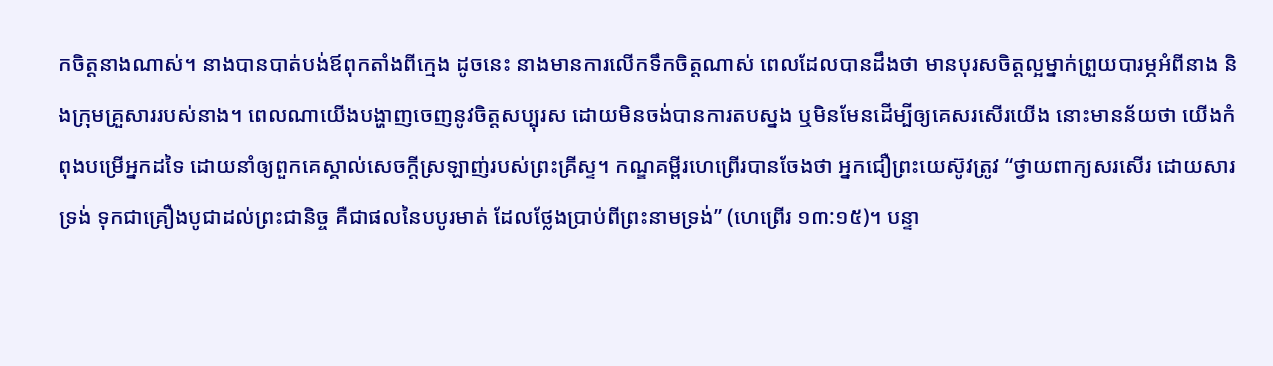កចិត្តនាងណាស់។ នាងបានបាត់បង់ឪពុកតាំងពីក្មេង ដូចនេះ នាងមានការលើកទឹកចិត្តណាស់ ពេលដែលបានដឹងថា មានបុរសចិត្តល្អម្នាក់ព្រួយបារម្ភអំពីនាង និងក្រុមគ្រួសាររបស់នាង។ ពេលណាយើងបង្ហាញចេញនូវចិត្តសប្បុរស ដោយមិនចង់បានការតបស្នង ឬមិនមែនដើម្បីឲ្យគេសរសើរយើង នោះមានន័យថា យើងកំពុងបម្រើអ្នកដទៃ ដោយនាំឲ្យពួកគេស្គាល់សេចក្តីស្រឡាញ់របស់ព្រះគ្រីស្ទ។ កណ្ឌគម្ពីរហេព្រើរបានចែងថា អ្នកជឿព្រះយេស៊ូវត្រូវ “ថ្វាយពាក្យសរសើរ ដោយសារទ្រង់ ទុកជាគ្រឿងបូជាដល់ព្រះជានិច្ច គឺជាផលនៃបបូរមាត់ ដែលថ្លែងប្រាប់ពីព្រះនាមទ្រង់” (ហេព្រើរ ១៣:១៥)។ បន្ទា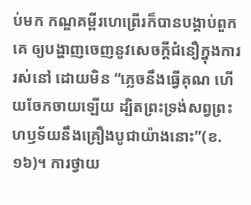ប់មក កណ្ឌគម្ពីរហេព្រើរក៏បានបង្គាប់ពួកគេ ឲ្យបង្ហាញចេញនូវសេចក្តីជំនឿក្នុងការរស់នៅ ដោយមិន “ភ្លេចនឹងធ្វើគុណ ហើយចែកចាយឡើយ ដ្បិតព្រះទ្រង់សព្វព្រះហឫទ័យនឹងគ្រឿងបូជាយ៉ាងនោះ”(ខ.១៦)។ ការថ្វាយ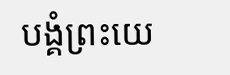បង្គំព្រះយេ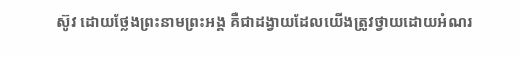ស៊ូវ ដោយថ្លែងព្រះនាមព្រះអង្គ គឺជាដង្វាយដែលយើងត្រូវថ្វាយដោយអំណរ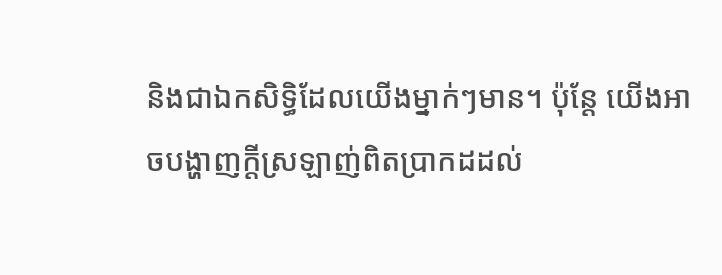និងជាឯកសិទ្ធិដែលយើងម្នាក់ៗមាន។ ប៉ុន្តែ យើងអាចបង្ហាញក្តីស្រឡាញ់ពិតប្រាកដដល់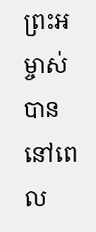ព្រះអម្ចាស់បាន នៅពេល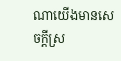ណាយើងមានសេចក្តីស្រ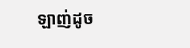ឡាញ់ដូច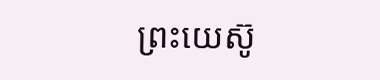ព្រះយេស៊ូ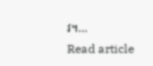វ។…
Read article